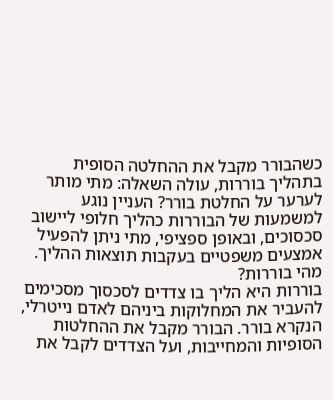כשהבורר מקבל את ההחלטה הסופית בתהליך בוררות, עולה השאלה: מתי מותר לערער על החלטת בורר? העניין נוגע למשמעות של הבוררות כהליך חלופי ליישוב סכסוכים, ובאופן ספציפי, מתי ניתן להפעיל אמצעים משפטיים בעקבות תוצאות ההליך.
מהי בוררות?
בוררות היא הליך בו צדדים לסכסוך מסכימים להעביר את המחלוקות ביניהם לאדם נייטרלי, הנקרא בורר. הבורר מקבל את ההחלטות הסופיות והמחייבות, ועל הצדדים לקבל את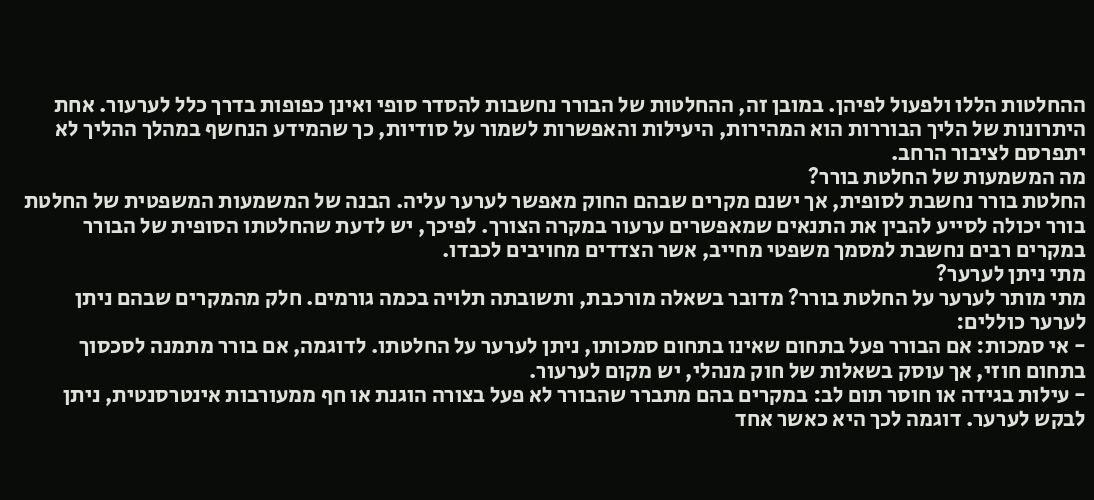ההחלטות הללו ולפעול לפיהן. במובן זה, ההחלטות של הבורר נחשבות להסדר סופי ואינן כפופות בדרך כלל לערעור. אחת היתרונות של הליך הבוררות הוא המהירות, היעילות והאפשרות לשמור על סודיות, כך שהמידע הנחשף במהלך ההליך לא יתפרסם לציבור הרחב.
מה המשמעות של החלטת בורר?
החלטת בורר נחשבת לסופית, אך ישנם מקרים שבהם החוק מאפשר לערער עליה. הבנה של המשמעות המשפטית של החלטת בורר יכולה לסייע להבין את התנאים שמאפשרים ערעור במקרה הצורך. לפיכך, יש לדעת שהחלטתו הסופית של הבורר במקרים רבים נחשבת למסמך משפטי מחייב, אשר הצדדים מחויבים לכבדו.
מתי ניתן לערער?
מתי מותר לערער על החלטת בורר? מדובר בשאלה מורכבת, ותשובתה תלויה בכמה גורמים. חלק מהמקרים שבהם ניתן לערער כוללים:
- אי סמכות: אם הבורר פעל בתחום שאינו בתחום סמכותו, ניתן לערער על החלטתו. לדוגמה, אם בורר מתמנה לסכסוך בתחום חוזי, אך עוסק בשאלות של חוק מנהלי, יש מקום לערעור.
- עילות בגידה או חוסר תום לב: במקרים בהם מתברר שהבורר לא פעל בצורה הוגנת או חף ממעורבות אינטרסנטית, ניתן לבקש לערער. דוגמה לכך היא כאשר אחד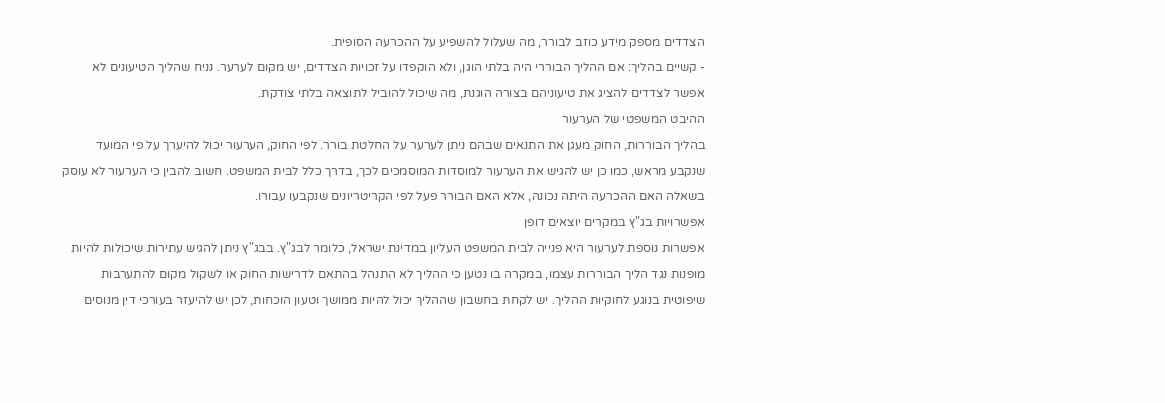הצדדים מספק מידע כוזב לבורר, מה שעלול להשפיע על ההכרעה הסופית.
- קשיים בהליך: אם ההליך הבוררי היה בלתי הוגן, ולא הוקפדו על זכויות הצדדים, יש מקום לערער. נניח שהליך הטיעונים לא אפשר לצדדים להציג את טיעוניהם בצורה הוגנת, מה שיכול להוביל לתוצאה בלתי צודקת.
ההיבט המשפטי של הערעור
בהליך הבוררות, החוק מעגן את התנאים שבהם ניתן לערער על החלטת בורר. לפי החוק, הערעור יכול להיערך על פי המועד שנקבע מראש, כמו כן יש להגיש את הערעור למוסדות המוסמכים לכך, בדרך כלל לבית המשפט. חשוב להבין כי הערעור לא עוסק בשאלה האם ההכרעה היתה נכונה, אלא האם הבורר פעל לפי הקריטריונים שנקבעו עבורו.
אפשרויות בג"ץ במקרים יוצאים דופן
אפשרות נוספת לערעור היא פנייה לבית המשפט העליון במדינת ישראל, כלומר לבג"ץ. בבג"ץ ניתן להגיש עתירות שיכולות להיות מופנות נגד הליך הבוררות עצמו, במקרה בו נטען כי ההליך לא התנהל בהתאם לדרישות החוק או לשקול מקום להתערבות שיפוטית בנוגע לחוקיות ההליך. יש לקחת בחשבון שההליך יכול להיות ממושך וטעון הוכחות, לכן יש להיעזר בעורכי דין מנוסים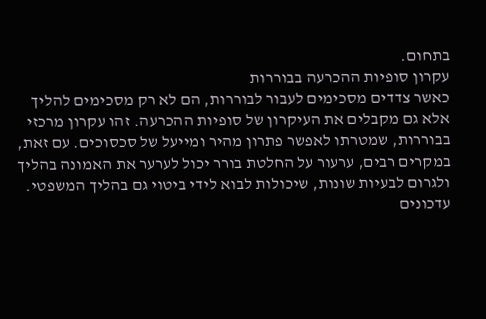בתחום.
עקרון סופיות ההכרעה בבוררות
כאשר צדדים מסכימים לעבור לבוררות, הם לא רק מסכימים להליך אלא גם מקבלים את העיקרון של סופיות ההכרעה. זהו עקרון מרכזי בבוררות, שמטרתו לאפשר פתרון מהיר ומייעל של סכסוכים. עם זאת, במקרים רבים, ערעור על החלטת בורר יכול לערער את האמונה בהליך ולגרום לבעיות שונות, שיכולות לבוא לידי ביטוי גם בהליך המשפטי.
עדכונים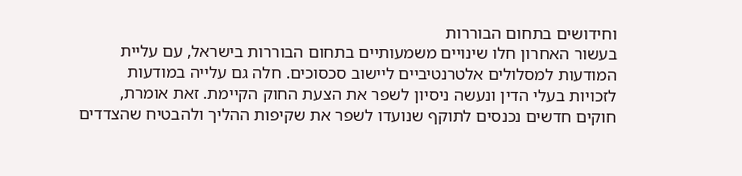וחידושים בתחום הבוררות
בעשור האחרון חלו שינויים משמעותיים בתחום הבוררות בישראל, עם עליית המודעות למסלולים אלטרנטיביים ליישוב סכסוכים. חלה גם עלייה במודעות לזכויות בעלי הדין ונעשה ניסיון לשפר את הצעת החוק הקיימת. זאת אומרת, חוקים חדשים נכנסים לתוקף שנועדו לשפר את שקיפות ההליך ולהבטיח שהצדדים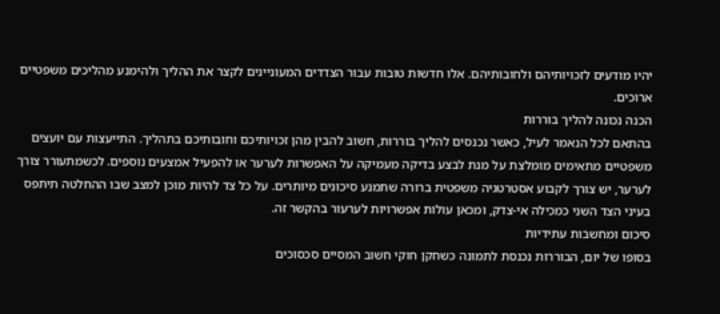יהיו מודעים לזכויותיהם ולחובותיהם. אלו חדשות טובות עבור הצדדים המעוניינים לקצר את ההליך ולהימנע מהליכים משפטיים ארוכים.
הכנה נכונה להליך בוררות
בהתאם לכל הנאמר לעיל, כאשר נכנסים להליך בוררות, חשוב להבין מהן זכויותיכם וחובותיכם בתהליך. התייעצות עם יועצים משפטיים מתאימים מומלצת על מנת לבצע בדיקה מעמיקה על האפשרות לערער או להפעיל אמצעים נוספים. לכשמתעורר צורך לערער, יש צורך לקבוע אסטרטגיה משפטית ברורה שתמנע סיכונים מיותרים. על כל צד להיות מוכן למצב שבו ההחלטה תיתפס בעיני הצד השני כמכילה אי-צדק, ומכאן עולות אפשרויות לערעור בהקשר זה.
סיכום ומחשבות עתידיות
בסופו של יום, הבוררות נכנסת לתמונה כשחקן חוקי חשוב המסיים סכסוכים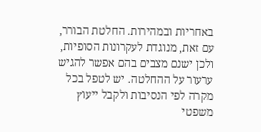באחריות ובמהירות. החלטת הבורר, עם זאת, מנוגדת לעקרונות הסופיות, ולכן ישנם מצבים בהם אפשר להגיש ערעור על ההחלטה. יש לטפל בכל מקרה לפי הנסיבות ולקבל ייעוץ משפטי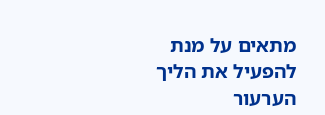מתאים על מנת להפעיל את הליך הערעור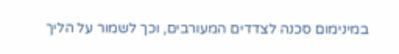במינימום סכנה לצדדים המעורבים, וכך לשמור על הליך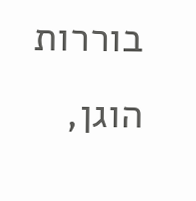בוררות הוגן,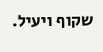שקוף ויעיל.